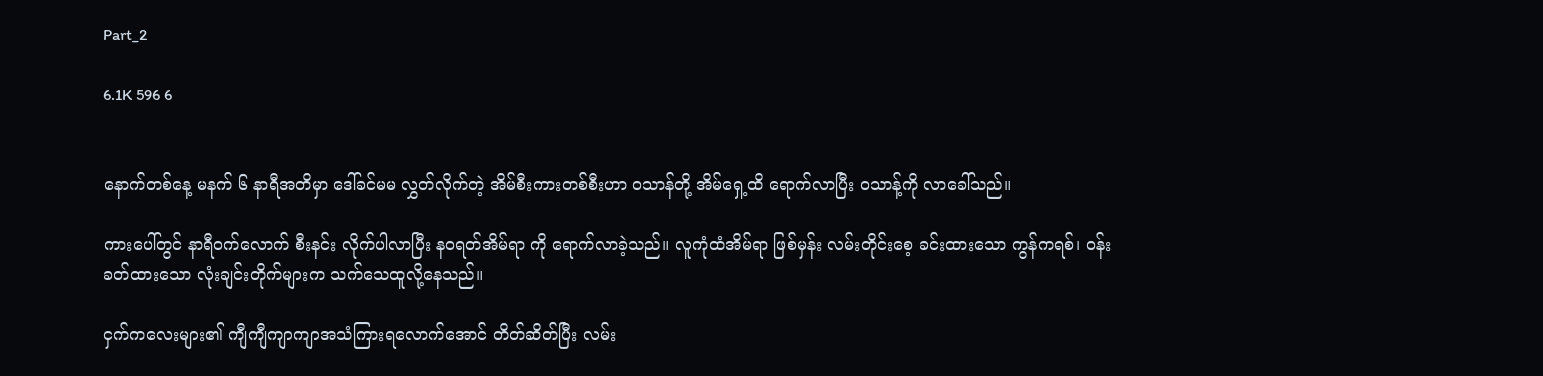Part_2

6.1K 596 6


နောက်တစ်နေ့ မနက် ၆ နာရီအတိမှာ ဒေါ်ခင်မမ လွှတ်လိုက်တဲ့ အိမ်စီးကားတစ်စီးဟာ ဝသာန်တို့ အိမ်ရှေ့ထိ ရောက်လာပြီး ဝသာန့်ကို လာခေါ်သည်။

ကားပေါ်တွင် နာရီဝက်လောက် စီးနင်း လိုက်ပါလာပြီး နဝရတ်အိမ်ရာ ကို ရောက်လာခဲ့သည်။ လူကုံထံအိမ်ရာ ဖြစ်မှန်း လမ်းတိုင်းစေ့ ခင်းထားသော ကွန်ကရစ်၊ ဝန်းခတ်ထားသော လုံးချင်းတိုက်များက သက်သေထူလို့နေသည်။

ငှက်ကလေးများ၏ ကျီကျီကျာကျာအသံကြားရလောက်အောင် တိတ်ဆိတ်ပြီး လမ်း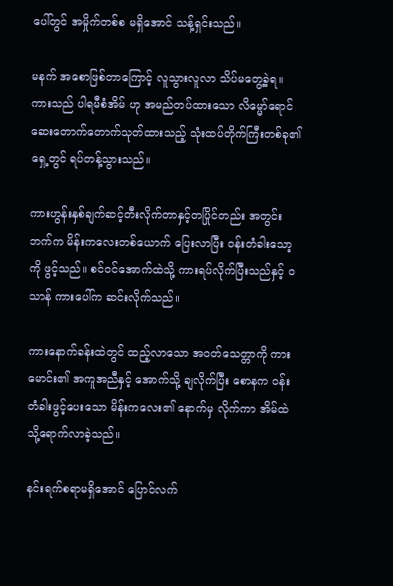ပေါ်တွင် အမှိုက်တစ်စ မရှိအောင် သန့်ရှင်းသည်။

မနက် အစောဖြစ်တာကြောင့် လူသွားလူလာ သိပ်မတွေ့ခဲ့ရ။ ကားသည် ပါရမီစံအိမ် ဟု အမည်တပ်ထားသော လိမ္မော်ရောင် ဆေးတောက်တောက်သုတ်ထားသည့် သုံးထပ်တိုက်ကြီးတစ်ခု၏ ရှေ့တွင် ရပ်တန့်သွားသည်။

ကားဟွန်းနှစ်ချက်ဆင့်တီးလိုက်တာနှင့်တပြိုင်တည်း အတွင်းဘက်က မိန်းကလေးတစ်ယောက် ပြေးလာပြီး ဝန်းတံခါးသော့ကို ဖွင့်သည်။ စင်ဝင်အောက်ထဲသို့ ကားရပ်လိုက်ပြီးသည်နှင့် ဝသာန် ကားပေါ်က ဆင်းလိုက်သည်။

ကားနောက်ခန်းထဲတွင် ထည့်လာသော အဝတ်သေတ္တာကို ကားမောင်း၏ အကူအညီနှင့် အောက်သို့ ချလိုက်ပြီး စောနက ဝန်းတံခါးဖွင့်ပေးသော မိန်းကလေး၏ နောက်မှ လိုက်ကာ အိမ်ထဲသို့ရောက်လာခဲ့သည်။

နင်းရက်စရာမရှိအောင် ပြောင်လက်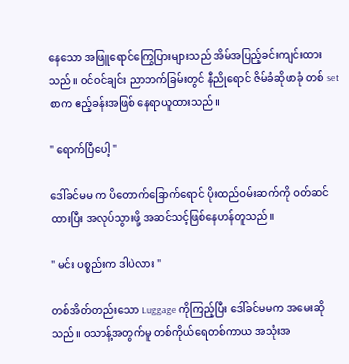နေသော အဖြူရောင်ကြွေပြားများသည် အိမ်အပြည့်ခင်းကျင်းထားသည်။ ဝင်ဝင်ချင်း ညာဘက်ခြမ်းတွင် နီညိုရောင် ဇိမ်ခံဆိုဖာခုံ တစ် set စာက ဧည့်ခန်းအဖြစ် နေရာယူထားသည်။

" ရောက်ပြီပေါ့ "

ဒေါ်ခင်မမ က ပိတောက်ခြောက်ရောင် ပိုးထည်ဝမ်းဆက်ကို ဝတ်ဆင်ထားပြီး အလုပ်သွားဖို့ အဆင်သင့်ဖြစ်နေဟန်တူသည်။

" မင်း ပစ္စည်းက ဒါပဲလား "

တစ်အိတ်တည်းသော Luggage ကိုကြည့်ပြီး ဒေါ်ခင်မမက အမေးဆိုသည်။ ဝသာန့်အတွက်မူ တစ်ကိုယ်ရေတစ်ကာယ အသုံးအ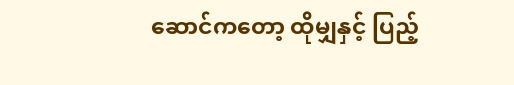ဆောင်ကတော့ ထိုမျှနှင့် ပြည့်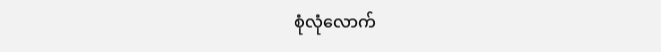စုံလုံလောက်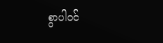စွာပါဝင်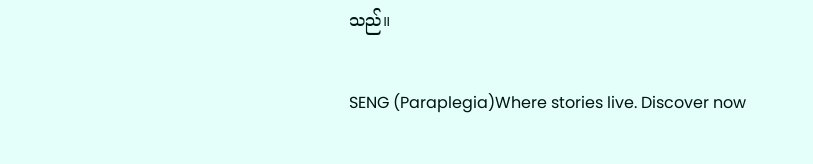သည်။

SENG (Paraplegia)Where stories live. Discover now